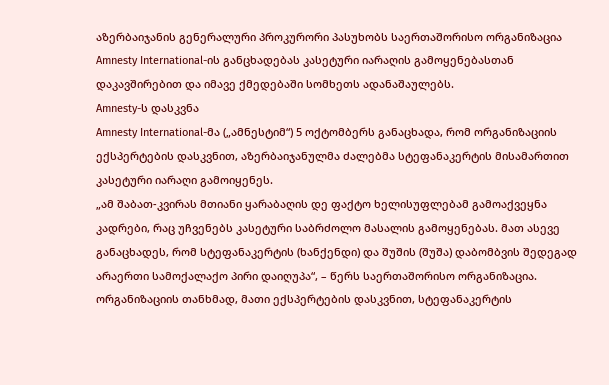აზერბაიჯანის გენერალური პროკურორი პასუხობს საერთაშორისო ორგანიზაცია Amnesty International-ის განცხადებას კასეტური იარაღის გამოყენებასთან დაკავშირებით და იმავე ქმედებაში სომხეთს ადანაშაულებს.
Amnesty-ს დასკვნა
Amnesty International-მა („ამნესტიმ“) 5 ოქტომბერს განაცხადა, რომ ორგანიზაციის ექსპერტების დასკვნით, აზერბაიჯანულმა ძალებმა სტეფანაკერტის მისამართით კასეტური იარაღი გამოიყენეს.
„ამ შაბათ-კვირას მთიანი ყარაბაღის დე ფაქტო ხელისუფლებამ გამოაქვეყნა კადრები, რაც უჩვენებს კასეტური საბრძოლო მასალის გამოყენებას. მათ ასევე განაცხადეს, რომ სტეფანაკერტის (ხანქენდი) და შუშის (შუშა) დაბომბვის შედეგად არაერთი სამოქალაქო პირი დაიღუპა“, – წერს საერთაშორისო ორგანიზაცია.
ორგანიზაციის თანხმად, მათი ექსპერტების დასკვნით, სტეფანაკერტის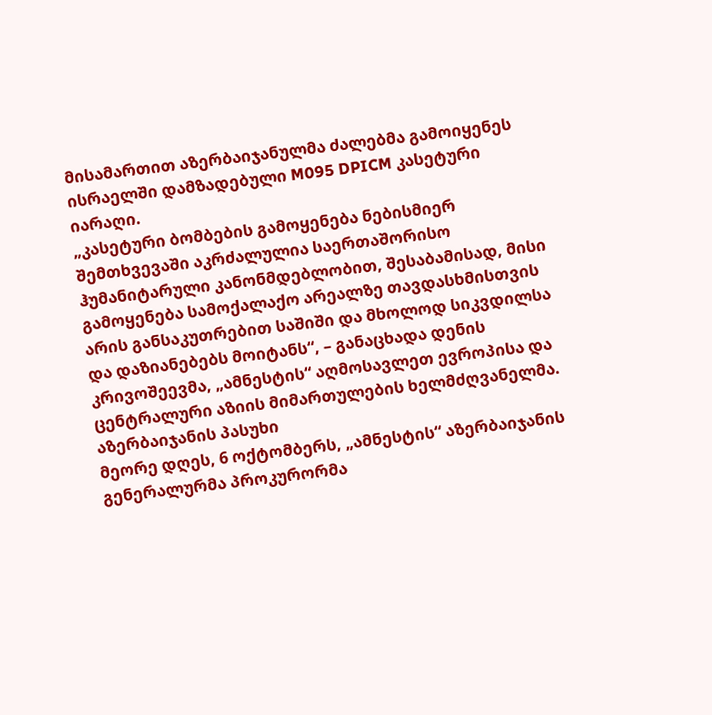მისამართით აზერბაიჯანულმა ძალებმა გამოიყენეს ისრაელში დამზადებული M095 DPICM კასეტური იარაღი.
„კასეტური ბომბების გამოყენება ნებისმიერ შემთხვევაში აკრძალულია საერთაშორისო ჰუმანიტარული კანონმდებლობით, შესაბამისად, მისი გამოყენება სამოქალაქო არეალზე თავდასხმისთვის არის განსაკუთრებით საშიში და მხოლოდ სიკვდილსა და დაზიანებებს მოიტანს“, – განაცხადა დენის კრივოშეევმა, „ამნესტის“ აღმოსავლეთ ევროპისა და ცენტრალური აზიის მიმართულების ხელმძღვანელმა.
აზერბაიჯანის პასუხი
მეორე დღეს, 6 ოქტომბერს, „ამნესტის“ აზერბაიჯანის გენერალურმა პროკურორმა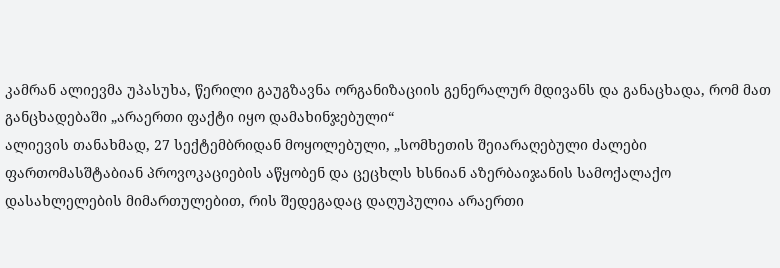კამრან ალიევმა უპასუხა, წერილი გაუგზავნა ორგანიზაციის გენერალურ მდივანს და განაცხადა, რომ მათ განცხადებაში „არაერთი ფაქტი იყო დამახინჯებული“
ალიევის თანახმად, 27 სექტემბრიდან მოყოლებული, „სომხეთის შეიარაღებული ძალები ფართომასშტაბიან პროვოკაციების აწყობენ და ცეცხლს ხსნიან აზერბაიჯანის სამოქალაქო დასახლელების მიმართულებით, რის შედეგადაც დაღუპულია არაერთი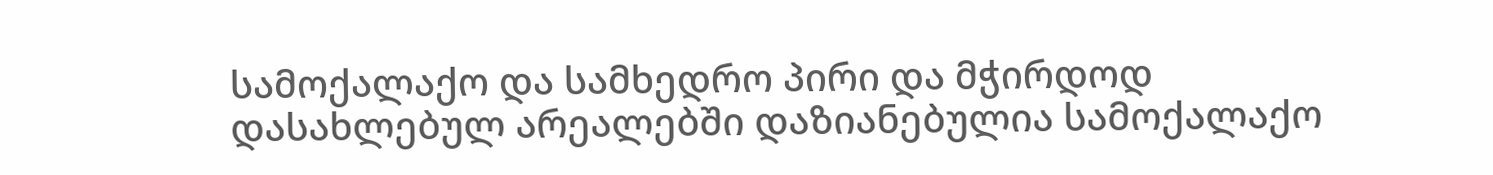სამოქალაქო და სამხედრო პირი და მჭირდოდ დასახლებულ არეალებში დაზიანებულია სამოქალაქო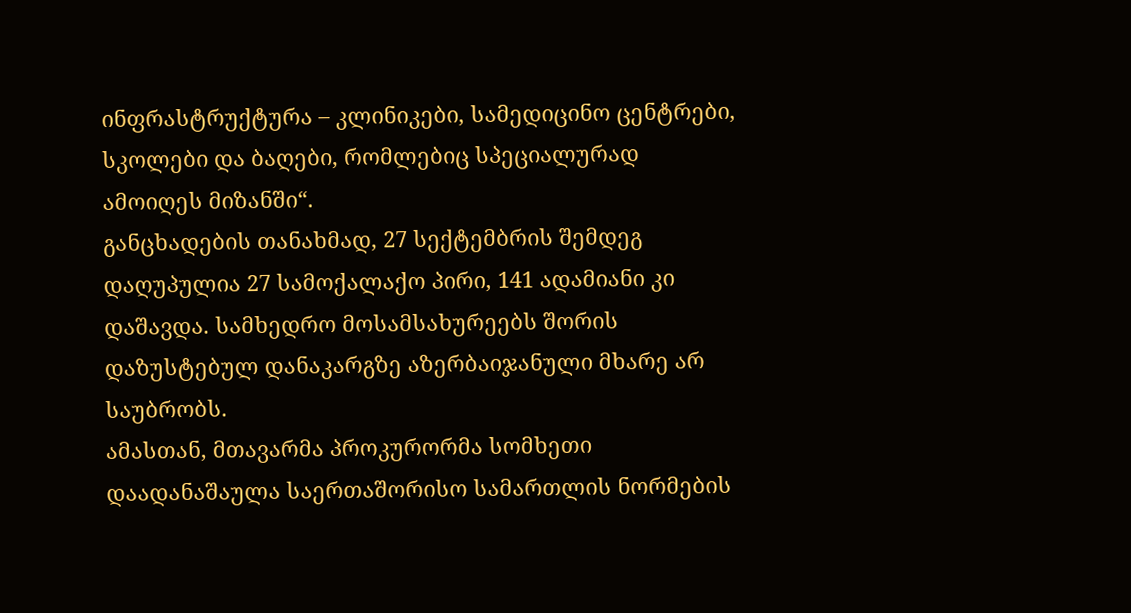ინფრასტრუქტურა – კლინიკები, სამედიცინო ცენტრები, სკოლები და ბაღები, რომლებიც სპეციალურად ამოიღეს მიზანში“.
განცხადების თანახმად, 27 სექტემბრის შემდეგ დაღუპულია 27 სამოქალაქო პირი, 141 ადამიანი კი დაშავდა. სამხედრო მოსამსახურეებს შორის დაზუსტებულ დანაკარგზე აზერბაიჯანული მხარე არ საუბრობს.
ამასთან, მთავარმა პროკურორმა სომხეთი დაადანაშაულა საერთაშორისო სამართლის ნორმების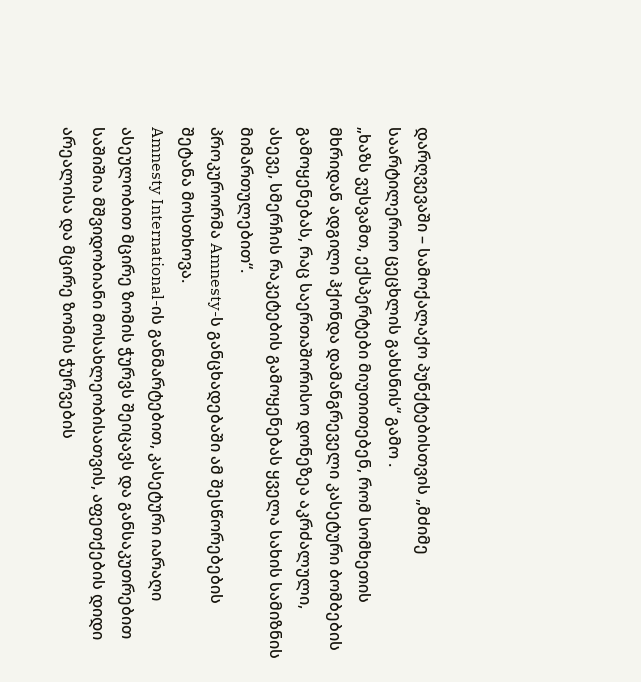დარღვევაში – სამოქალაქო პუნქტებისთვის „მძიმე საარტილერიო ცეცხლის გახსნის“ გამო .
„ხაზს ვუსვამთ, ექსპერტები მიუთითებენ, რომ სომხეთის მხრიდან ადგილი ჰქონდა დამანგრეველი კასეტური ბომბების გამოყენებას, რაც საერთაშორისო დონეზეა აკრძალული, ასევე, სმერჩის რაკეტების გამოყენებას ყველა სახის სამიზნის მიმართულებით“.
პროკურორმა Amnesty-ს განცხადებაში ამ შესწორებების შეტანა მოსთხოვა.
Amnesty International-ის განმარტებით, კასეტური იარაღი ასეულობით მცირე ზომის ჭურვს შეიცავს და განსაკუთრებით საშიშია მშვიდობიანი მოსახლეობისათვის, აფეთქების დიდი არეალისა და მცირე ზომის ჭურვების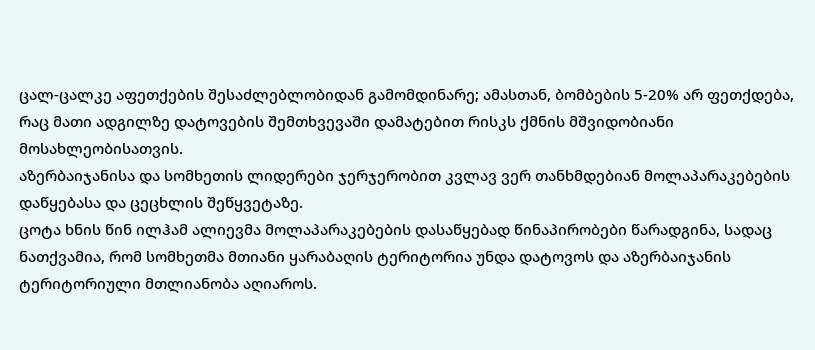ცალ-ცალკე აფეთქების შესაძლებლობიდან გამომდინარე; ამასთან, ბომბების 5-20% არ ფეთქდება, რაც მათი ადგილზე დატოვების შემთხვევაში დამატებით რისკს ქმნის მშვიდობიანი მოსახლეობისათვის.
აზერბაიჯანისა და სომხეთის ლიდერები ჯერჯერობით კვლავ ვერ თანხმდებიან მოლაპარაკებების დაწყებასა და ცეცხლის შეწყვეტაზე.
ცოტა ხნის წინ ილჰამ ალიევმა მოლაპარაკებების დასაწყებად წინაპირობები წარადგინა, სადაც ნათქვამია, რომ სომხეთმა მთიანი ყარაბაღის ტერიტორია უნდა დატოვოს და აზერბაიჯანის ტერიტორიული მთლიანობა აღიაროს.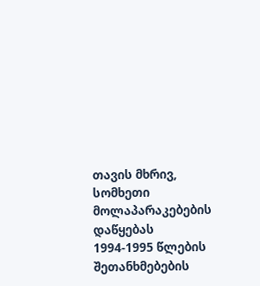თავის მხრივ, სომხეთი მოლაპარაკებების დაწყებას 1994-1995 წლების შეთანხმებების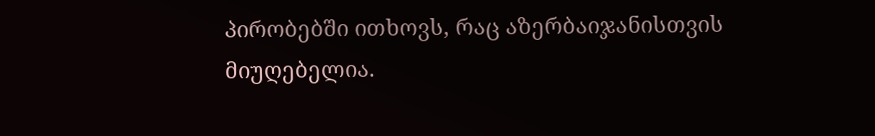პირობებში ითხოვს, რაც აზერბაიჯანისთვის მიუღებელია.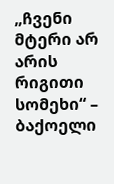„ჩვენი მტერი არ არის რიგითი სომეხი“ – ბაქოელი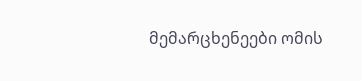მემარცხენეები ომის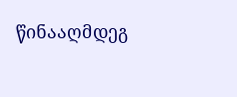წინააღმდეგ